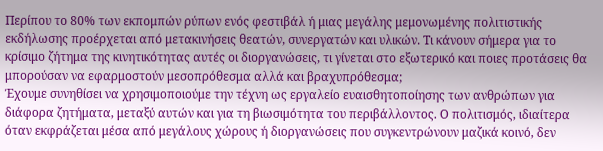Περίπου το 80% των εκπομπών ρύπων ενός φεστιβάλ ή μιας μεγάλης μεμονωμένης πολιτιστικής εκδήλωσης προέρχεται από μετακινήσεις θεατών, συνεργατών και υλικών. Τι κάνουν σήμερα για το κρίσιμο ζήτημα της κινητικότητας αυτές οι διοργανώσεις, τι γίνεται στο εξωτερικό και ποιες προτάσεις θα μπορούσαν να εφαρμοστούν μεσοπρόθεσμα αλλά και βραχυπρόθεσμα;
Έχουμε συνηθίσει να χρησιμοποιούμε την τέχνη ως εργαλείο ευαισθητοποίησης των ανθρώπων για διάφορα ζητήματα, μεταξύ αυτών και για τη βιωσιμότητα του περιβάλλοντος. Ο πολιτισμός, ιδιαίτερα όταν εκφράζεται μέσα από μεγάλους χώρους ή διοργανώσεις που συγκεντρώνουν μαζικά κοινό, δεν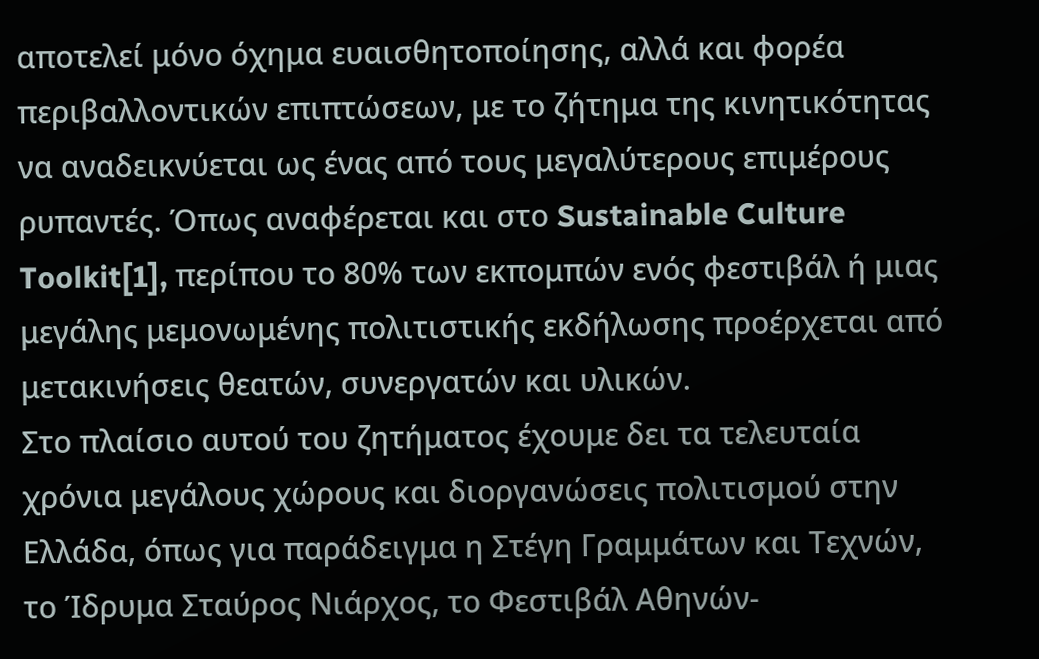αποτελεί μόνο όχημα ευαισθητοποίησης, αλλά και φορέα περιβαλλοντικών επιπτώσεων, με το ζήτημα της κινητικότητας να αναδεικνύεται ως ένας από τους μεγαλύτερους επιμέρους ρυπαντές. Όπως αναφέρεται και στο Sustainable Culture Toolkit[1], περίπου το 80% των εκπομπών ενός φεστιβάλ ή μιας μεγάλης μεμονωμένης πολιτιστικής εκδήλωσης προέρχεται από μετακινήσεις θεατών, συνεργατών και υλικών.
Στο πλαίσιο αυτού του ζητήματος έχουμε δει τα τελευταία χρόνια μεγάλους χώρους και διοργανώσεις πολιτισμού στην Ελλάδα, όπως για παράδειγμα η Στέγη Γραμμάτων και Τεχνών, το Ίδρυμα Σταύρος Νιάρχος, το Φεστιβάλ Αθηνών-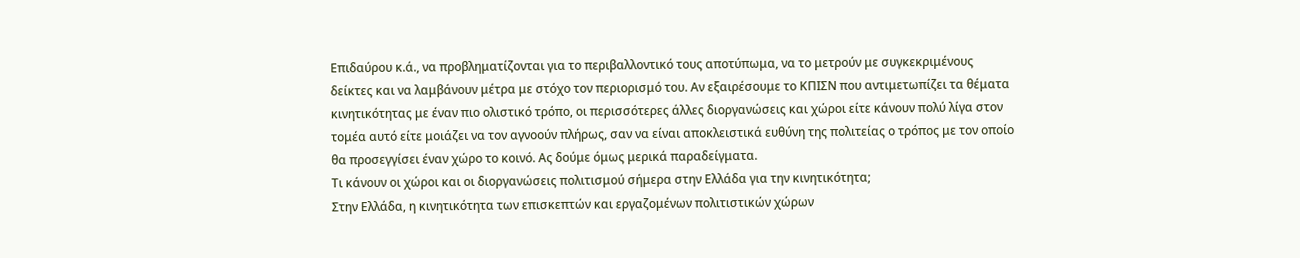Επιδαύρου κ.ά., να προβληματίζονται για το περιβαλλοντικό τους αποτύπωμα, να το μετρούν με συγκεκριμένους δείκτες και να λαμβάνουν μέτρα με στόχο τον περιορισμό του. Αν εξαιρέσουμε το ΚΠΙΣΝ που αντιμετωπίζει τα θέματα κινητικότητας με έναν πιο ολιστικό τρόπο, οι περισσότερες άλλες διοργανώσεις και χώροι είτε κάνουν πολύ λίγα στον τομέα αυτό είτε μοιάζει να τον αγνοούν πλήρως, σαν να είναι αποκλειστικά ευθύνη της πολιτείας ο τρόπος με τον οποίο θα προσεγγίσει έναν χώρο το κοινό. Ας δούμε όμως μερικά παραδείγματα.
Τι κάνουν οι χώροι και οι διοργανώσεις πολιτισμού σήμερα στην Ελλάδα για την κινητικότητα;
Στην Ελλάδα, η κινητικότητα των επισκεπτών και εργαζομένων πολιτιστικών χώρων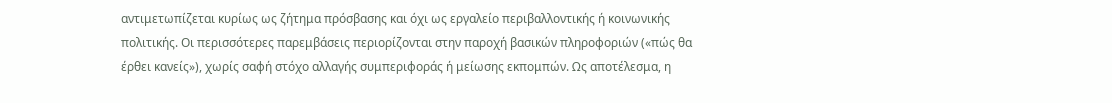αντιμετωπίζεται κυρίως ως ζήτημα πρόσβασης και όχι ως εργαλείο περιβαλλοντικής ή κοινωνικής πολιτικής. Οι περισσότερες παρεμβάσεις περιορίζονται στην παροχή βασικών πληροφοριών («πώς θα έρθει κανείς»), χωρίς σαφή στόχο αλλαγής συμπεριφοράς ή μείωσης εκπομπών. Ως αποτέλεσμα, η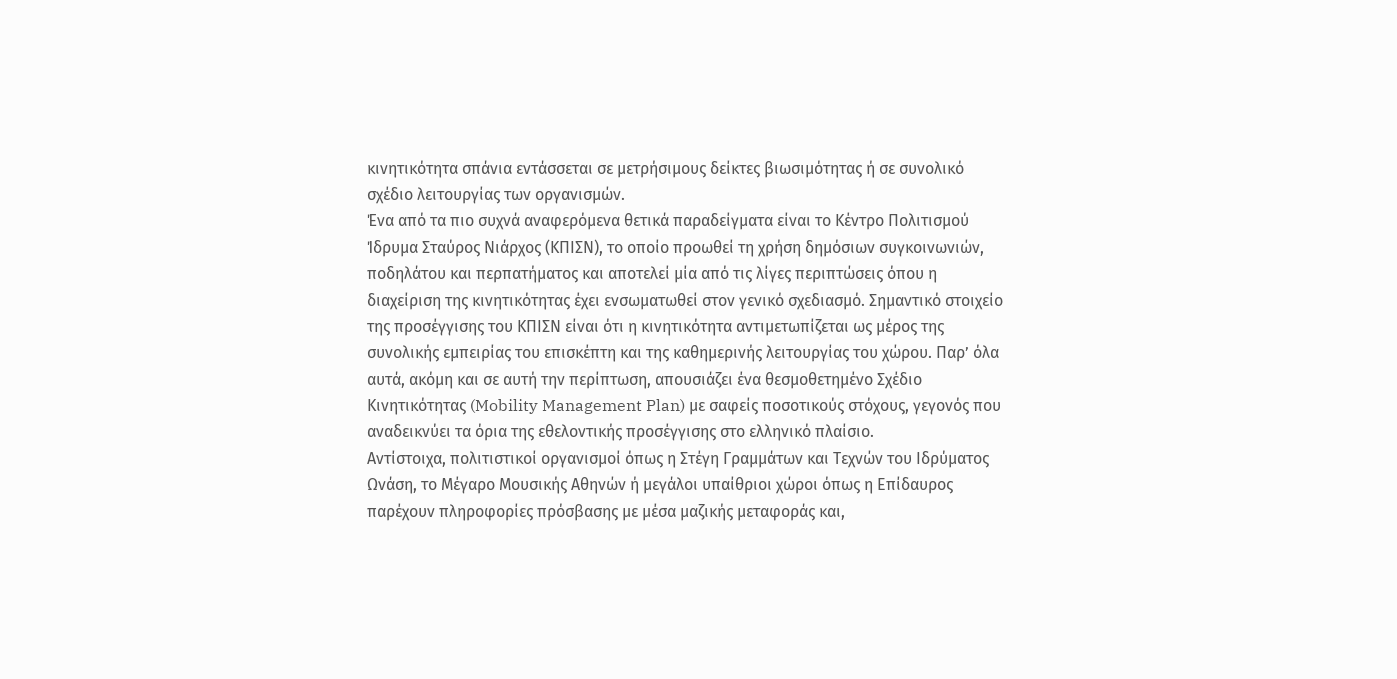κινητικότητα σπάνια εντάσσεται σε μετρήσιμους δείκτες βιωσιμότητας ή σε συνολικό σχέδιο λειτουργίας των οργανισμών.
Ένα από τα πιο συχνά αναφερόμενα θετικά παραδείγματα είναι το Κέντρο Πολιτισμού Ίδρυμα Σταύρος Νιάρχος (ΚΠΙΣΝ), το οποίο προωθεί τη χρήση δημόσιων συγκοινωνιών, ποδηλάτου και περπατήματος και αποτελεί μία από τις λίγες περιπτώσεις όπου η διαχείριση της κινητικότητας έχει ενσωματωθεί στον γενικό σχεδιασμό. Σημαντικό στοιχείο της προσέγγισης του ΚΠΙΣΝ είναι ότι η κινητικότητα αντιμετωπίζεται ως μέρος της συνολικής εμπειρίας του επισκέπτη και της καθημερινής λειτουργίας του χώρου. Παρ’ όλα αυτά, ακόμη και σε αυτή την περίπτωση, απουσιάζει ένα θεσμοθετημένο Σχέδιο Κινητικότητας (Mobility Management Plan) με σαφείς ποσοτικούς στόχους, γεγονός που αναδεικνύει τα όρια της εθελοντικής προσέγγισης στο ελληνικό πλαίσιο.
Αντίστοιχα, πολιτιστικοί οργανισμοί όπως η Στέγη Γραμμάτων και Τεχνών του Ιδρύματος Ωνάση, το Μέγαρο Μουσικής Αθηνών ή μεγάλοι υπαίθριοι χώροι όπως η Επίδαυρος παρέχουν πληροφορίες πρόσβασης με μέσα μαζικής μεταφοράς και,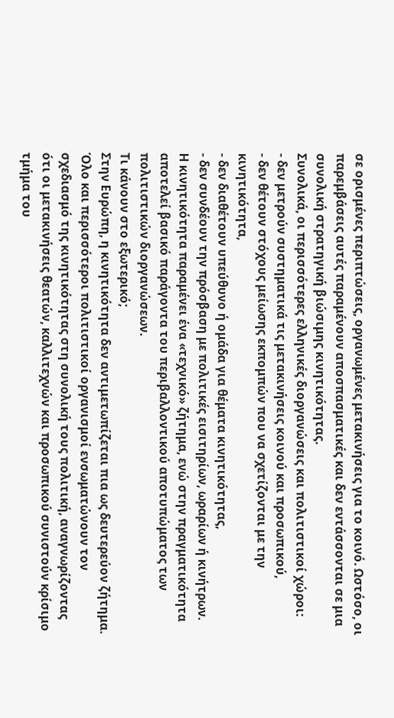σε ορισμένες περιπτώσεις, οργανωμένες μετακινήσεις για το κοινό. Ωστόσο, οι παρεμβάσεις αυτές παραμένουν αποσπασματικές και δεν εντάσσονται σε μια συνολική στρατηγική βιώσιμης κινητικότητας.
Συνολικά, οι περισσότερες ελληνικές διοργανώσεις και πολιτιστικοί χώροι:
- δεν μετρούν συστηματικά τις μετακινήσεις κοινού και προσωπικού,
- δεν θέτουν στόχους μείωσης εκπομπών που να σχετίζονται με την κινητικότητα,
- δεν διαθέτουν υπεύθυνο ή ομάδα για θέματα κινητικότητας,
- δεν συνδέουν την πρόσβαση με πολιτικές εισιτηρίων, ωραρίων ή κινήτρων.
Η κινητικότητα παραμένει ένα «τεχνικό» ζήτημα, ενώ στην πραγματικότητα αποτελεί βασικό παράγοντα του περιβαλλοντικού αποτυπώματος των πολιτιστικών διοργανώσεων.
Τι κάνουν στο εξωτερικό;
Στην Ευρώπη, η κινητικότητα δεν αντιμετωπίζεται πια ως δευτερεύον ζήτημα. Όλο και περισσότεροι πολιτιστικοί οργανισμοί ενσωματώνουν τον σχεδιασμό της κινητικότητας στη συνολική τους πολιτική, αναγνωρίζοντας ότι οι μετακινήσεις θεατών, καλλιτεχνών και προσωπικού συνιστούν κρίσιμο τμήμα του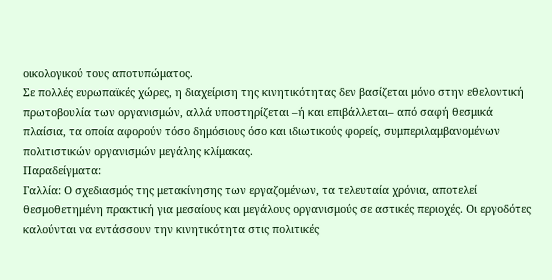οικολογικού τους αποτυπώματος.
Σε πολλές ευρωπαϊκές χώρες, η διαχείριση της κινητικότητας δεν βασίζεται μόνο στην εθελοντική πρωτοβουλία των οργανισμών, αλλά υποστηρίζεται –ή και επιβάλλεται– από σαφή θεσμικά πλαίσια, τα οποία αφορούν τόσο δημόσιους όσο και ιδιωτικούς φορείς, συμπεριλαμβανομένων πολιτιστικών οργανισμών μεγάλης κλίμακας.
Παραδείγματα:
Γαλλία: Ο σχεδιασμός της μετακίνησης των εργαζομένων, τα τελευταία χρόνια, αποτελεί θεσμοθετημένη πρακτική για μεσαίους και μεγάλους οργανισμούς σε αστικές περιοχές. Οι εργοδότες καλούνται να εντάσσουν την κινητικότητα στις πολιτικές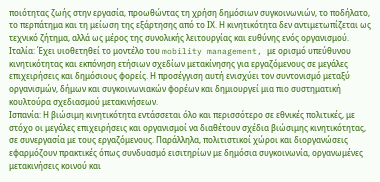ποιότητας ζωής στην εργασία, προωθώντας τη χρήση δημόσιων συγκοινωνιών, το ποδήλατο, το περπάτημα και τη μείωση της εξάρτησης από το ΙΧ. Η κινητικότητα δεν αντιμετωπίζεται ως τεχνικό ζήτημα, αλλά ως μέρος της συνολικής λειτουργίας και ευθύνης ενός οργανισμού.
Ιταλία: Έχει υιοθετηθεί το μοντέλο του mobility management, με ορισμό υπεύθυνου κινητικότητας και εκπόνηση ετήσιων σχεδίων μετακίνησης για εργαζόμενους σε μεγάλες επιχειρήσεις και δημόσιους φορείς. Η προσέγγιση αυτή ενισχύει τον συντονισμό μεταξύ οργανισμών, δήμων και συγκοινωνιακών φορέων και δημιουργεί μια πιο συστηματική κουλτούρα σχεδιασμού μετακινήσεων.
Ισπανία: Η βιώσιμη κινητικότητα εντάσσεται όλο και περισσότερο σε εθνικές πολιτικές, με στόχο οι μεγάλες επιχειρήσεις και οργανισμοί να διαθέτουν σχέδια βιώσιμης κινητικότητας, σε συνεργασία με τους εργαζόμενους. Παράλληλα, πολιτιστικοί χώροι και διοργανώσεις εφαρμόζουν πρακτικές όπως συνδυασμό εισιτηρίων με δημόσια συγκοινωνία, οργανωμένες μετακινήσεις κοινού και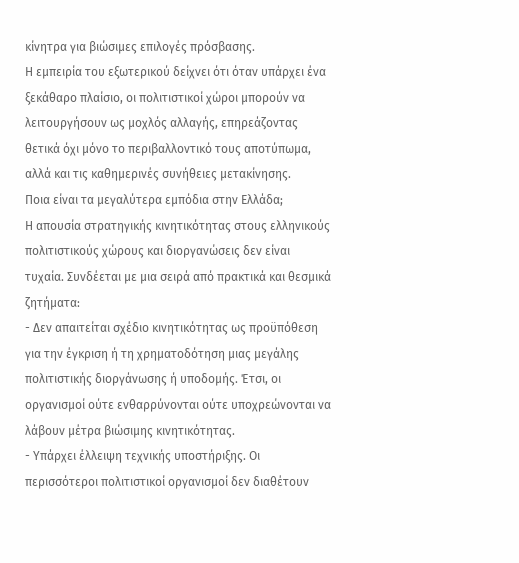κίνητρα για βιώσιμες επιλογές πρόσβασης.
Η εμπειρία του εξωτερικού δείχνει ότι όταν υπάρχει ένα ξεκάθαρο πλαίσιο, οι πολιτιστικοί χώροι μπορούν να λειτουργήσουν ως μοχλός αλλαγής, επηρεάζοντας θετικά όχι μόνο το περιβαλλοντικό τους αποτύπωμα, αλλά και τις καθημερινές συνήθειες μετακίνησης.
Ποια είναι τα μεγαλύτερα εμπόδια στην Ελλάδα;
Η απουσία στρατηγικής κινητικότητας στους ελληνικούς πολιτιστικούς χώρους και διοργανώσεις δεν είναι τυχαία. Συνδέεται με μια σειρά από πρακτικά και θεσμικά ζητήματα:
- Δεν απαιτείται σχέδιο κινητικότητας ως προϋπόθεση για την έγκριση ή τη χρηματοδότηση μιας μεγάλης πολιτιστικής διοργάνωσης ή υποδομής. Έτσι, οι οργανισμοί ούτε ενθαρρύνονται ούτε υποχρεώνονται να λάβουν μέτρα βιώσιμης κινητικότητας.
- Υπάρχει έλλειψη τεχνικής υποστήριξης. Οι περισσότεροι πολιτιστικοί οργανισμοί δεν διαθέτουν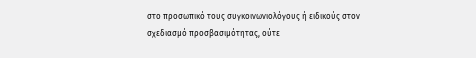στο προσωπικό τους συγκοινωνιολόγους ή ειδικούς στον σχεδιασμό προσβασιμότητας, ούτε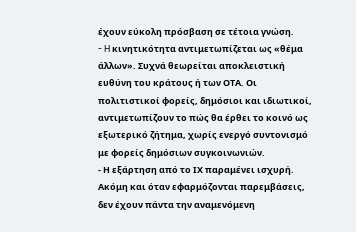έχουν εύκολη πρόσβαση σε τέτοια γνώση.
- H κινητικότητα αντιμετωπίζεται ως «θέμα άλλων». Συχνά θεωρείται αποκλειστική ευθύνη του κράτους ή των ΟΤΑ. Οι πολιτιστικοί φορείς, δημόσιοι και ιδιωτικοί, αντιμετωπίζουν το πώς θα έρθει το κοινό ως εξωτερικό ζήτημα, χωρίς ενεργό συντονισμό με φορείς δημόσιων συγκοινωνιών.
- Η εξάρτηση από το ΙΧ παραμένει ισχυρή. Ακόμη και όταν εφαρμόζονται παρεμβάσεις, δεν έχουν πάντα την αναμενόμενη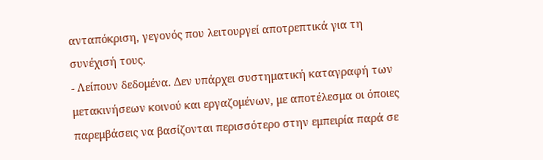ανταπόκριση, γεγονός που λειτουργεί αποτρεπτικά για τη συνέχισή τους.
- Λείπουν δεδομένα. Δεν υπάρχει συστηματική καταγραφή των μετακινήσεων κοινού και εργαζομένων, με αποτέλεσμα οι όποιες παρεμβάσεις να βασίζονται περισσότερο στην εμπειρία παρά σε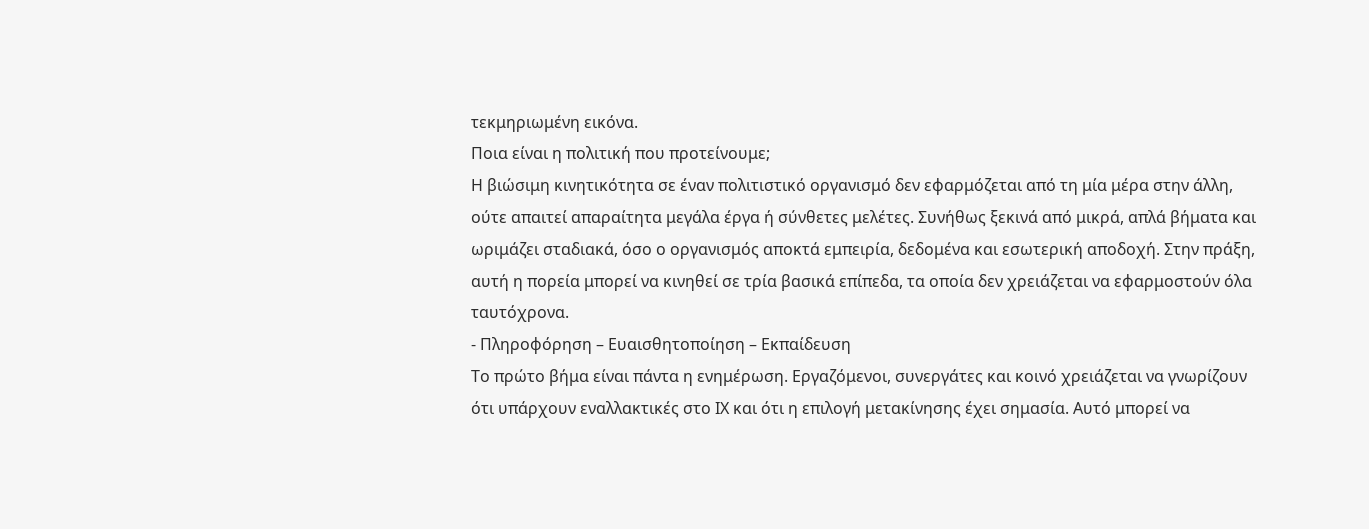τεκμηριωμένη εικόνα.
Ποια είναι η πολιτική που προτείνουμε;
Η βιώσιμη κινητικότητα σε έναν πολιτιστικό οργανισμό δεν εφαρμόζεται από τη μία μέρα στην άλλη, ούτε απαιτεί απαραίτητα μεγάλα έργα ή σύνθετες μελέτες. Συνήθως ξεκινά από μικρά, απλά βήματα και ωριμάζει σταδιακά, όσο ο οργανισμός αποκτά εμπειρία, δεδομένα και εσωτερική αποδοχή. Στην πράξη, αυτή η πορεία μπορεί να κινηθεί σε τρία βασικά επίπεδα, τα οποία δεν χρειάζεται να εφαρμοστούν όλα ταυτόχρονα.
- Πληροφόρηση – Ευαισθητοποίηση – Εκπαίδευση
Το πρώτο βήμα είναι πάντα η ενημέρωση. Εργαζόμενοι, συνεργάτες και κοινό χρειάζεται να γνωρίζουν ότι υπάρχουν εναλλακτικές στο ΙΧ και ότι η επιλογή μετακίνησης έχει σημασία. Αυτό μπορεί να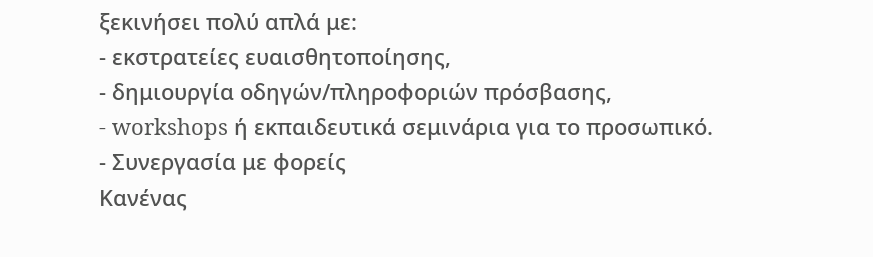ξεκινήσει πολύ απλά με:
- εκστρατείες ευαισθητοποίησης,
- δημιουργία οδηγών/πληροφοριών πρόσβασης,
- workshops ή εκπαιδευτικά σεμινάρια για το προσωπικό.
- Συνεργασία με φορείς
Κανένας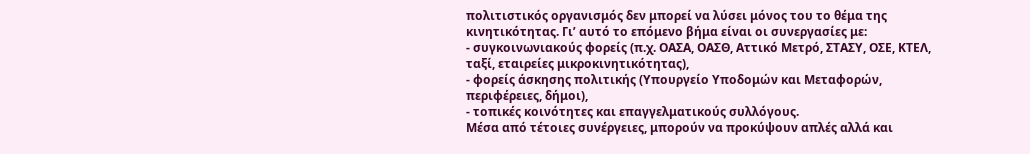πολιτιστικός οργανισμός δεν μπορεί να λύσει μόνος του το θέμα της κινητικότητας. Γι’ αυτό το επόμενο βήμα είναι οι συνεργασίες με:
- συγκοινωνιακούς φορείς (π.χ. ΟΑΣΑ, ΟΑΣΘ, Αττικό Μετρό, ΣΤΑΣΥ, ΟΣΕ, ΚΤΕΛ, ταξί, εταιρείες μικροκινητικότητας),
- φορείς άσκησης πολιτικής (Υπουργείο Υποδομών και Μεταφορών, περιφέρειες, δήμοι),
- τοπικές κοινότητες και επαγγελματικούς συλλόγους.
Μέσα από τέτοιες συνέργειες, μπορούν να προκύψουν απλές αλλά και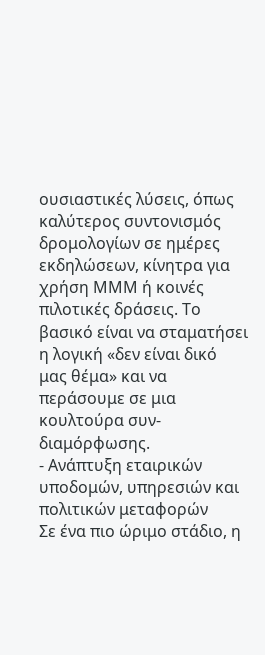ουσιαστικές λύσεις, όπως καλύτερος συντονισμός δρομολογίων σε ημέρες εκδηλώσεων, κίνητρα για χρήση ΜΜΜ ή κοινές πιλοτικές δράσεις. Το βασικό είναι να σταματήσει η λογική «δεν είναι δικό μας θέμα» και να περάσουμε σε μια κουλτούρα συν-διαμόρφωσης.
- Ανάπτυξη εταιρικών υποδομών, υπηρεσιών και πολιτικών μεταφορών
Σε ένα πιο ώριμο στάδιο, η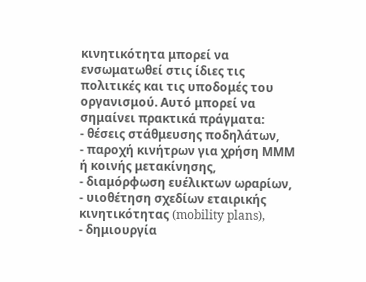κινητικότητα μπορεί να ενσωματωθεί στις ίδιες τις πολιτικές και τις υποδομές του οργανισμού. Αυτό μπορεί να σημαίνει πρακτικά πράγματα:
- θέσεις στάθμευσης ποδηλάτων,
- παροχή κινήτρων για χρήση ΜΜΜ ή κοινής μετακίνησης,
- διαμόρφωση ευέλικτων ωραρίων,
- υιοθέτηση σχεδίων εταιρικής κινητικότητας (mobility plans),
- δημιουργία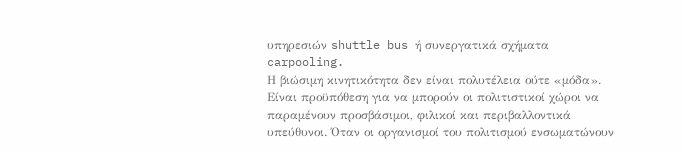υπηρεσιών shuttle bus ή συνεργατικά σχήματα carpooling.
Η βιώσιμη κινητικότητα δεν είναι πολυτέλεια ούτε «μόδα». Είναι προϋπόθεση για να μπορούν οι πολιτιστικοί χώροι να παραμένουν προσβάσιμοι, φιλικοί και περιβαλλοντικά υπεύθυνοι. Όταν οι οργανισμοί του πολιτισμού ενσωματώνουν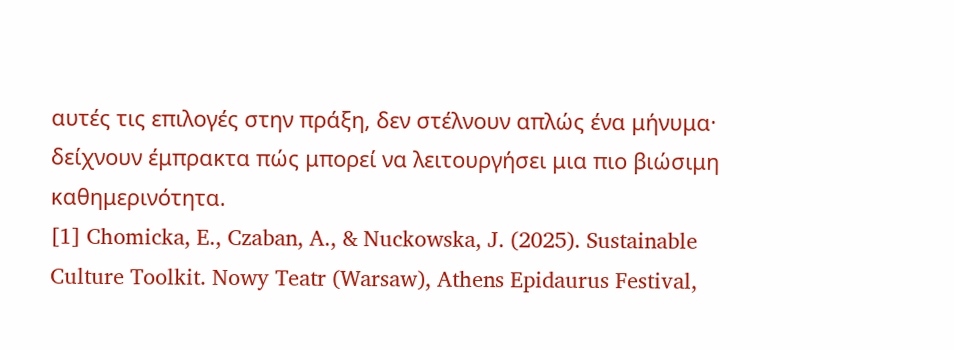αυτές τις επιλογές στην πράξη, δεν στέλνουν απλώς ένα μήνυμα· δείχνουν έμπρακτα πώς μπορεί να λειτουργήσει μια πιο βιώσιμη καθημερινότητα.
[1] Chomicka, E., Czaban, A., & Nuckowska, J. (2025). Sustainable Culture Toolkit. Nowy Teatr (Warsaw), Athens Epidaurus Festival,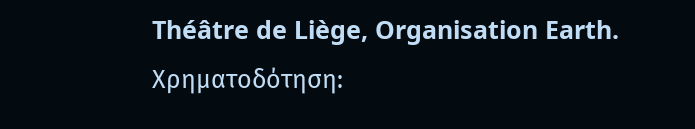Théâtre de Liège, Organisation Earth. Χρηματοδότηση: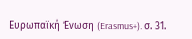Ευρωπαϊκή Ένωση (Erasmus+). σ. 31.